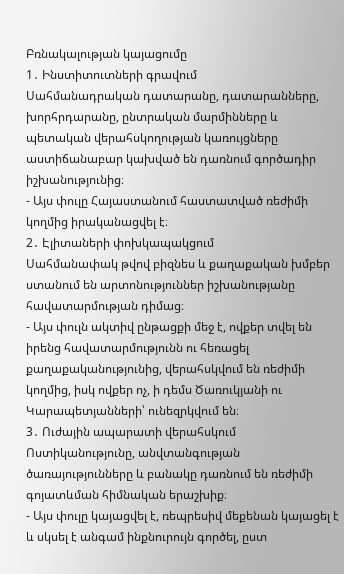Բռնակալության կայացումը
1․ Ինստիտուտների գրավում
Սահմանադրական դատարանը, դատարանները, խորհրդարանը, ընտրական մարմինները և պետական վերահսկողության կառույցները աստիճանաբար կախված են դառնում գործադիր իշխանությունից։
- Այս փուլը Հայաստանում հաստատված ռեժիմի կողմից իրականացվել է։
2․ Էլիտաների փոխկապակցում
Սահմանափակ թվով բիզնես և քաղաքական խմբեր ստանում են արտոնություններ իշխանությանը հավատարմության դիմաց։
- Այս փուլն ակտիվ ընթացքի մեջ է, ովքեր տվել են իրենց հավատարմությունն ու հեռացել քաղաքականությունից, վերահսկվում են ռեժիմի կողմից, իսկ ովքեր ոչ, ի դեմս Ծառուկյանի ու Կարապետյանների՝ ունեզրկվում են։
3․ Ուժային ապարատի վերահսկում
Ոստիկանությունը, անվտանգության ծառայությունները և բանակը դառնում են ռեժիմի գոյատևման հիմնական երաշխիք։
- Այս փուլը կայացվել է, ռեպրեսիվ մեքենան կայացել է և սկսել է անգամ ինքնուրույն գործել, ըստ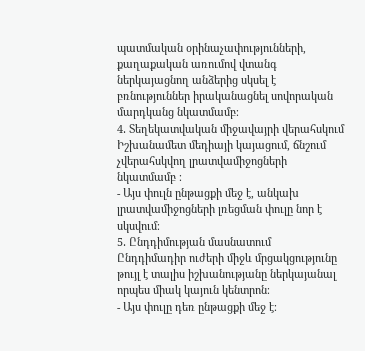պատմական օրինաչափությունների, քաղաքական առումով վտանգ ներկայացնող անձերից սկսել է բռնություններ իրականացնել սովորական մարդկանց նկատմամբ։
4․ Տեղեկատվական միջավայրի վերահսկում
Իշխանամետ մեդիայի կայացում, ճնշում չվերահսկվող լրատվամիջոցների նկատմամբ ։
- Այս փուլն ընթացքի մեջ է, անկախ լրատվամիջոցների լռեցման փուլը նոր է սկսվում։
5․ Ընդդիմության մասնատում
Ընդդիմադիր ուժերի միջև մրցակցությունը թույլ է տալիս իշխանությանը ներկայանալ որպես միակ կայուն կենտրոն։
- Այս փուլը դեռ ընթացքի մեջ է։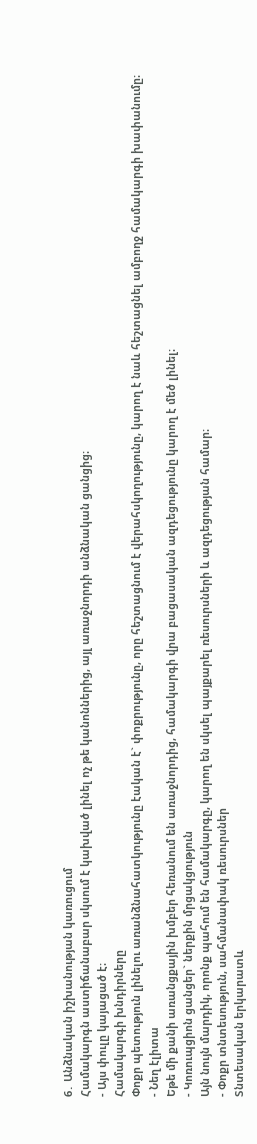6․ Անձնական իշխանության կառուցում
Համակարգն աստիճանաբար սկսում է կախված լինել ոչ թե կանոններից, այլ առաջնորդի անձնական ցանցից։
- Այս փուլը կայացած է։
Համակարգի խնդիրները
Փոքր պետություն լինելու առանձնահատկությունը էական է` փոքրությունը, որը հեշտացնում է վերահսկողությունը, կարող է նաև հեշտացնել ամբողջ համակարգի խափանումը։
- Նեղ էլիտա
Եթե մի քանի առանցքային խմբեր հեռանում են առաջնորդից, համակարգի վրա բացասական ազդեցությունը կարող է մեծ լինել։
- Կոռուպցիոն ցանցեր` ներքին մրցակցություն
Այն նույն մարդիկ, որոնք պահում են համակարգը, կարող են սկսել պայքարել ռեսուրսների և ազդեցության համար։
- Փոքր տնտեսություն, սահմանափակ ռեսուրսներ
Տնտեսական երկարատև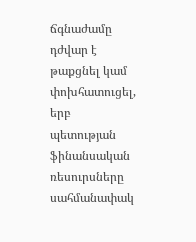ճգնաժամը դժվար է թաքցնել կամ փոխհատուցել, երբ պետության ֆինանսական ռեսուրսները սահմանափակ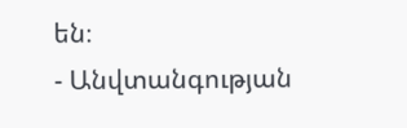են։
- Անվտանգության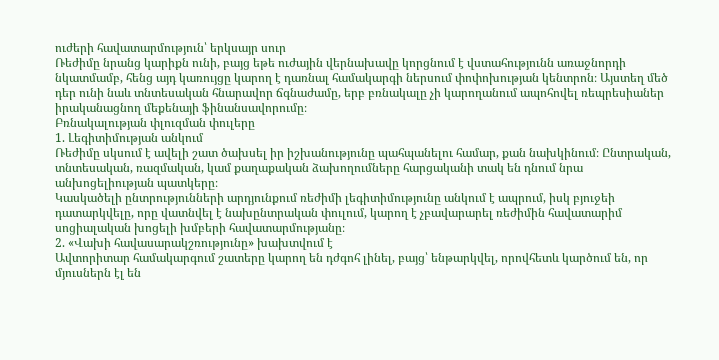ուժերի հավատարմություն՝ երկսայր սուր
Ռեժիմը նրանց կարիքն ունի, բայց եթե ուժային վերնախավը կորցնում է վստահությունն առաջնորդի նկատմամբ, հենց այդ կառույցը կարող է դառնալ համակարգի ներսում փոփոխության կենտրոն։ Այստեղ մեծ դեր ունի նաև տնտեսական հնարավոր ճգնաժամը, երբ բռնակալը չի կարողանում ապոհովել ռեպրեսիաներ իրականացնող մեքենայի ֆինանսավորումը։
Բռնակալության փլուզման փուլերը
1. Լեգիտիմության անկում
Ռեժիմը սկսում է ավելի շատ ծախսել իր իշխանությունը պահպանելու համար, քան նախկինում։ Ընտրական, տնտեսական, ռազմական, կամ քաղաքական ձախողումները հարցականի տակ են դնում նրա անխոցելիության պատկերը։
Կասկածելի ընտրությունների արդյունքում ռեժիմի լեգիտիմությունը անկում է ապրում, իսկ բյուջեի դատարկվելը, որը վատնվել է նախընտրական փուլում, կարող է չբավարարել ռեժիմին հավատարիմ սոցիալական խոցելի խմբերի հավատարմությանը։
2. «Վախի հավասարակշռությունը» խախտվում է
Ավտորիտար համակարգում շատերը կարող են դժգոհ լինել, բայց՝ ենթարկվել, որովհետև կարծում են, որ մյուսներն էլ են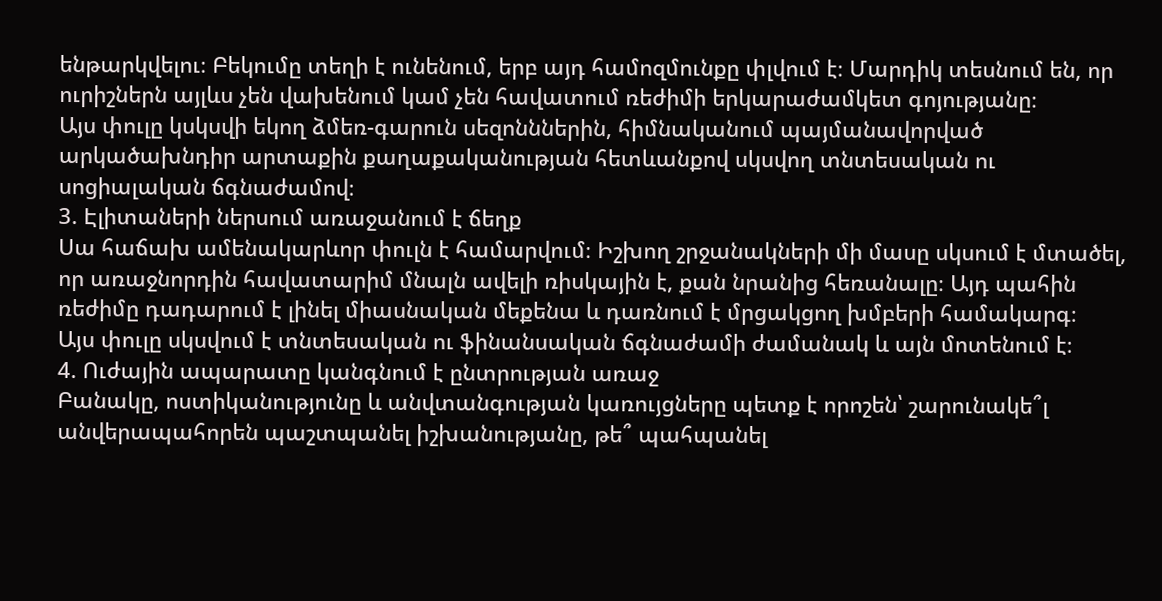ենթարկվելու։ Բեկումը տեղի է ունենում, երբ այդ համոզմունքը փլվում է։ Մարդիկ տեսնում են, որ ուրիշներն այլևս չեն վախենում կամ չեն հավատում ռեժիմի երկարաժամկետ գոյությանը։
Այս փուլը կսկսվի եկող ձմեռ-գարուն սեզոնններին, հիմնականում պայմանավորված արկածախնդիր արտաքին քաղաքականության հետևանքով սկսվող տնտեսական ու սոցիալական ճգնաժամով։
3. Էլիտաների ներսում առաջանում է ճեղք
Սա հաճախ ամենակարևոր փուլն է համարվում։ Իշխող շրջանակների մի մասը սկսում է մտածել, որ առաջնորդին հավատարիմ մնալն ավելի ռիսկային է, քան նրանից հեռանալը։ Այդ պահին ռեժիմը դադարում է լինել միասնական մեքենա և դառնում է մրցակցող խմբերի համակարգ։
Այս փուլը սկսվում է տնտեսական ու ֆինանսական ճգնաժամի ժամանակ և այն մոտենում է։
4. Ուժային ապարատը կանգնում է ընտրության առաջ
Բանակը, ոստիկանությունը և անվտանգության կառույցները պետք է որոշեն՝ շարունակե՞լ անվերապահորեն պաշտպանել իշխանությանը, թե՞ պահպանել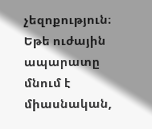չեզոքություն։
Եթե ուժային ապարատը մնում է միասնական,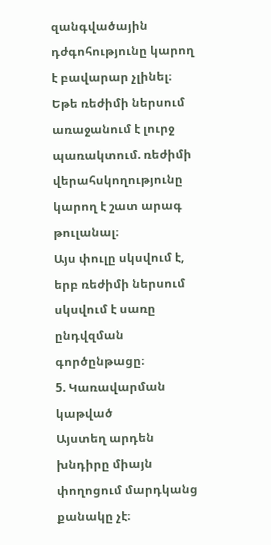զանգվածային դժգոհությունը կարող է բավարար չլինել։ Եթե ռեժիմի ներսում առաջանում է լուրջ պառակտում. ռեժիմի վերահսկողությունը կարող է շատ արագ թուլանալ։
Այս փուլը սկսվում է, երբ ռեժիմի ներսում սկսվում է սառը ընդվզման գործընթացը։
5. Կառավարման կաթված
Այստեղ արդեն խնդիրը միայն փողոցում մարդկանց քանակը չէ։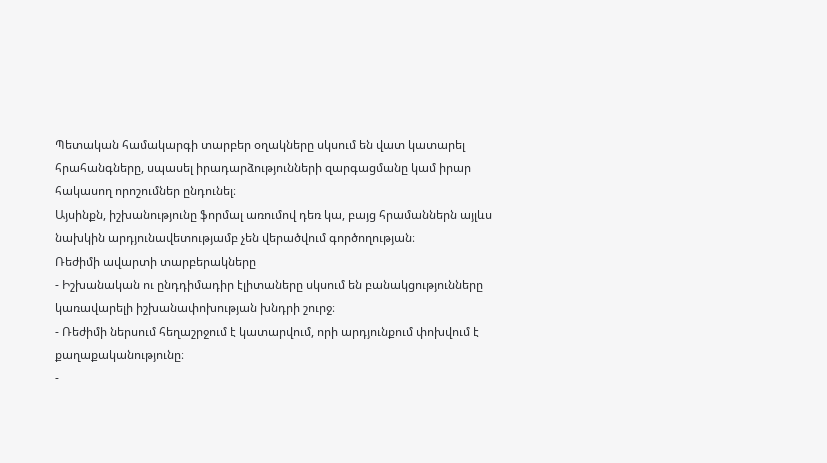Պետական համակարգի տարբեր օղակները սկսում են վատ կատարել հրահանգները, սպասել իրադարձությունների զարգացմանը կամ իրար հակասող որոշումներ ընդունել։
Այսինքն, իշխանությունը ֆորմալ առումով դեռ կա, բայց հրամաններն այլևս նախկին արդյունավետությամբ չեն վերածվում գործողության։
Ռեժիմի ավարտի տարբերակները
- Իշխանական ու ընդդիմադիր էլիտաները սկսում են բանակցությունները կառավարելի իշխանափոխության խնդրի շուրջ։
- Ռեժիմի ներսում հեղաշրջում է կատարվում, որի արդյունքում փոխվում է քաղաքականությունը։
-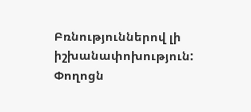Բռնություններով լի իշխանափոխություն: Փողոցն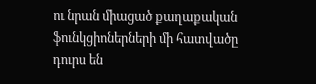ու նրան միացած քաղաքական ֆունկցիոներների մի հատվածը դուրս են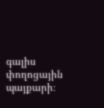գալիս փողոցային պայքարի։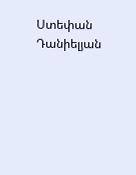Ստեփան Դանիելյան